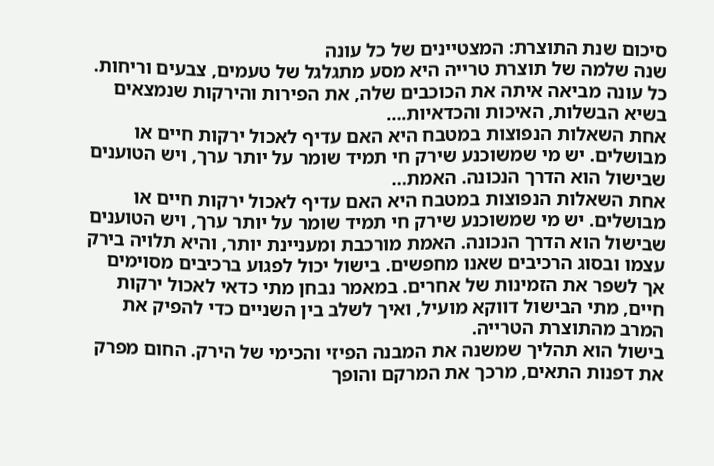סיכום שנת התוצרת: המצטיינים של כל עונה
שנה שלמה של תוצרת טרייה היא מסע מתגלגל של טעמים, צבעים וריחות. כל עונה מביאה איתה את הכוכבים שלה, את הפירות והירקות שנמצאים בשיא הבשלות, האיכות והכדאיות.…
אחת השאלות הנפוצות במטבח היא האם עדיף לאכול ירקות חיים או מבושלים. יש מי שמשוכנע שירק חי תמיד שומר על יותר ערך, ויש הטוענים שבישול הוא הדרך הנכונה. האמת…
אחת השאלות הנפוצות במטבח היא האם עדיף לאכול ירקות חיים או מבושלים. יש מי שמשוכנע שירק חי תמיד שומר על יותר ערך, ויש הטוענים שבישול הוא הדרך הנכונה. האמת מורכבת ומעניינת יותר, והיא תלויה בירק עצמו ובסוג הרכיבים שאנו מחפשים. בישול יכול לפגוע ברכיבים מסוימים אך לשפר את הזמינות של אחרים. במאמר נבחן מתי כדאי לאכול ירקות חיים, מתי הבישול דווקא מועיל, ואיך לשלב בין השניים כדי להפיק את המרב מהתוצרת הטרייה.
בישול הוא תהליך שמשנה את המבנה הפיזי והכימי של הירק. החום מפרק את דפנות התאים, מרכך את המרקם והופך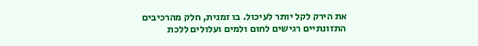את הירק לקל יותר לעיכול. בו זמנית, חלק מהרכיבים התזונתיים רגישים לחום ולמים ועלולים ללכת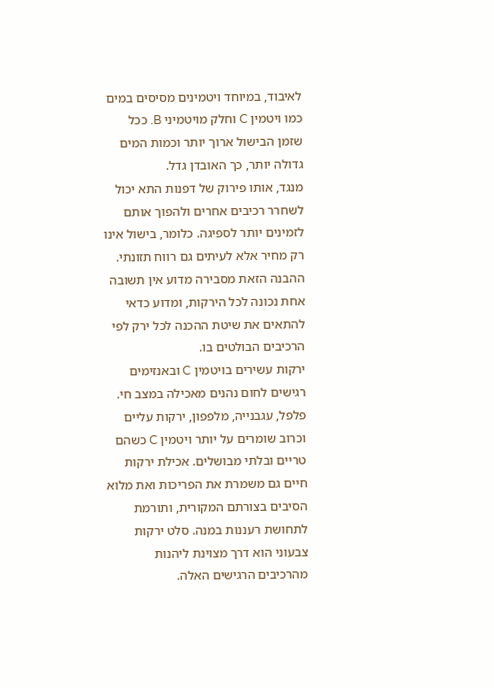לאיבוד, במיוחד ויטמינים מסיסים במים כמו ויטמין C וחלק מויטמיני B. ככל שזמן הבישול ארוך יותר וכמות המים גדולה יותר, כך האובדן גדל.
מנגד, אותו פירוק של דפנות התא יכול לשחרר רכיבים אחרים ולהפוך אותם לזמינים יותר לספיגה. כלומר, בישול אינו רק מחיר אלא לעיתים גם רווח תזונתי. ההבנה הזאת מסבירה מדוע אין תשובה אחת נכונה לכל הירקות, ומדוע כדאי להתאים את שיטת ההכנה לכל ירק לפי הרכיבים הבולטים בו.
ירקות עשירים בויטמין C ובאנזימים רגישים לחום נהנים מאכילה במצב חי. פלפל, עגבנייה, מלפפון, ירקות עליים וכרוב שומרים על יותר ויטמין C כשהם טריים ובלתי מבושלים. אכילת ירקות חיים גם משמרת את הפריכות ואת מלוא הסיבים בצורתם המקורית, ותורמת לתחושת רעננות במנה. סלט ירקות צבעוני הוא דרך מצוינת ליהנות מהרכיבים הרגישים האלה.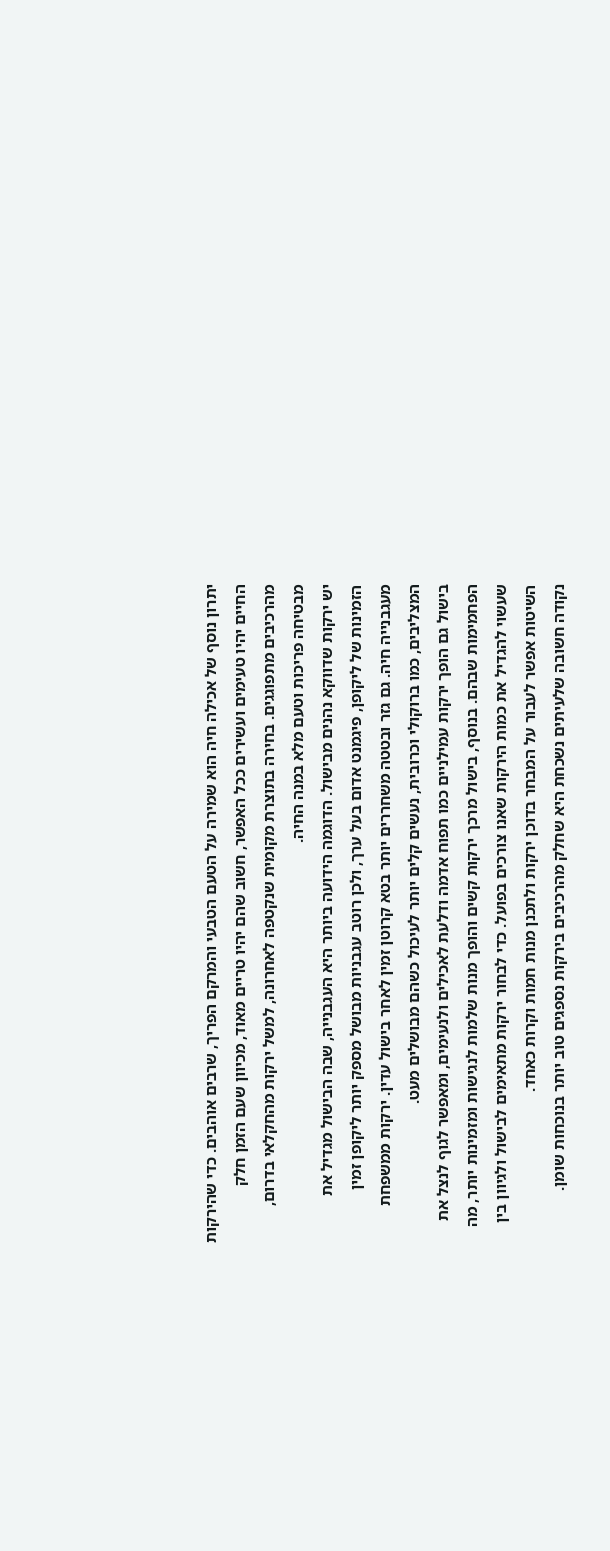יתרון נוסף של אכילה חיה הוא שמירה על הטעם הטבעי והמרקם הפריך, שרבים אוהבים. כדי שהירקות החיים יהיו טעימים ועשירים ככל האפשר, חשוב שהם יהיו טריים מאוד, מכיוון שעם הזמן חלק מהרכיבים מתפוגגים. בחירה בתוצרת מקומית שנקטפה לאחרונה, למשל ירקות מהחקלאי בדרום, מבטיחה פריכות וטעם מלא במנה החיה.
יש ירקות שדווקא נהנים מבישול. הדוגמה הידועה ביותר היא העגבנייה, שבה הבישול מגדיל את הזמינות של ליקופן, פיגמנט אדום בעל ערך, ולכן רוטב עגבניות מבושל מספק יותר ליקופן זמין מעגבנייה חיה. גם גזר ובטטה משחררים יותר בטא קרוטן זמין לאחר בישול עדין. ירקות ממשפחת המצליבים, כמו ברוקולי וכרובית, נעשים קלים יותר לעיכול כשהם מבושלים מעט.
בישול גם הופך ירקות עמילניים כמו תפוח אדמה ודלעת לאכילים ולנעימים, ומאפשר לגוף לנצל את הפחמימות שבהם. בנוסף, בישול מרכך ירקות קשים והופך מנות שלמות לנגישות ומזמינות יותר, מה שעשוי להגדיל את כמות הירקות שאנו צורכים בפועל. כדי לבחור ירקות מתאימים לבישול ולגיוון בין השיטות אפשר לעבור על המבחר בדוכן ירקות ולתכנן מנות חמות וקרות כאחד.
נקודה חשובה שלעיתים נשכחת היא שחלק מהרכיבים בירקות נספגים טוב יותר בנוכחות שומן.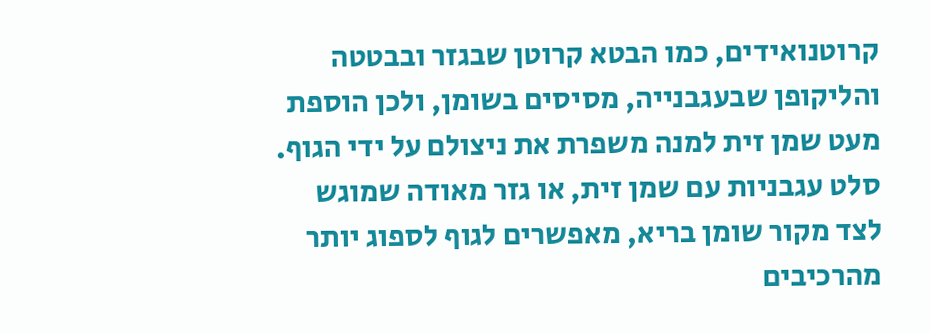קרוטנואידים, כמו הבטא קרוטן שבגזר ובבטטה והליקופן שבעגבנייה, מסיסים בשומן, ולכן הוספת מעט שמן זית למנה משפרת את ניצולם על ידי הגוף. סלט עגבניות עם שמן זית, או גזר מאודה שמוגש לצד מקור שומן בריא, מאפשרים לגוף לספוג יותר מהרכיבים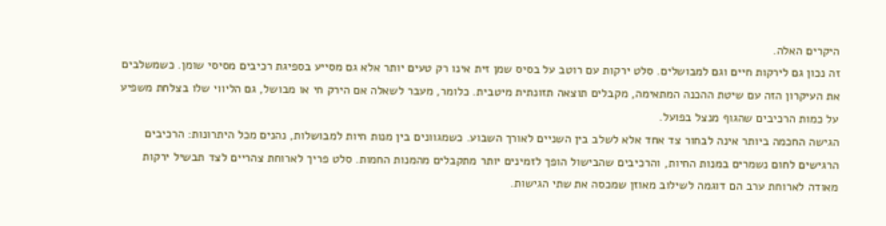היקרים האלה.
זה נכון גם לירקות חיים וגם למבושלים. סלט ירקות עם רוטב על בסיס שמן זית אינו רק טעים יותר אלא גם מסייע בספיגת רכיבים מסיסי שומן. כשמשלבים את העיקרון הזה עם שיטת ההכנה המתאימה, מקבלים תוצאה תזונתית מיטבית. כלומר, מעבר לשאלה אם הירק חי או מבושל, גם הליווי שלו בצלחת משפיע על כמות הרכיבים שהגוף מנצל בפועל.
הגישה החכמה ביותר אינה לבחור צד אחד אלא לשלב בין השניים לאורך השבוע. כשמגוונים בין מנות חיות למבושלות, נהנים מכל היתרונות: הרכיבים הרגישים לחום נשמרים במנות החיות, והרכיבים שהבישול הופך לזמינים יותר מתקבלים מהמנות החמות. סלט פריך לארוחת צהריים לצד תבשיל ירקות מאודה לארוחת ערב הם דוגמה לשילוב מאוזן שמכסה את שתי הגישות.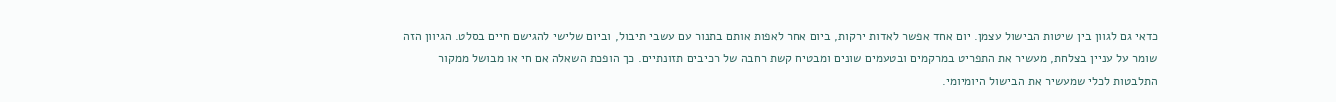כדאי גם לגוון בין שיטות הבישול עצמן. יום אחד אפשר לאדות ירקות, ביום אחר לאפות אותם בתנור עם עשבי תיבול, וביום שלישי להגישם חיים בסלט. הגיוון הזה שומר על עניין בצלחת, מעשיר את התפריט במרקמים ובטעמים שונים ומבטיח קשת רחבה של רכיבים תזונתיים. כך הופכת השאלה אם חי או מבושל ממקור התלבטות לכלי שמעשיר את הבישול היומיומי.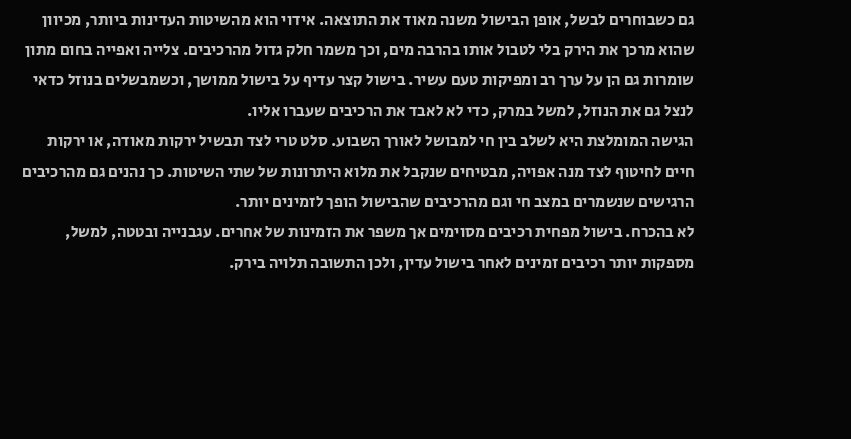גם כשבוחרים לבשל, אופן הבישול משנה מאוד את התוצאה. אידוי הוא מהשיטות העדינות ביותר, מכיוון שהוא מרכך את הירק בלי לטבול אותו בהרבה מים, וכך משמר חלק גדול מהרכיבים. צלייה ואפייה בחום מתון שומרות גם הן על ערך רב ומפיקות טעם עשיר. בישול קצר עדיף על בישול ממושך, וכשמבשלים בנוזל כדאי לנצל גם את הנוזל, למשל במרק, כדי לא לאבד את הרכיבים שעברו אליו.
הגישה המומלצת היא לשלב בין חי למבושל לאורך השבוע. סלט טרי לצד תבשיל ירקות מאודה, או ירקות חיים לחיטוף לצד מנה אפויה, מבטיחים שנקבל את מלוא היתרונות של שתי השיטות. כך נהנים גם מהרכיבים הרגישים שנשמרים במצב חי וגם מהרכיבים שהבישול הופך לזמינים יותר.
לא בהכרח. בישול מפחית רכיבים מסוימים אך משפר את הזמינות של אחרים. עגבנייה ובטטה, למשל, מספקות יותר רכיבים זמינים לאחר בישול עדין, ולכן התשובה תלויה בירק.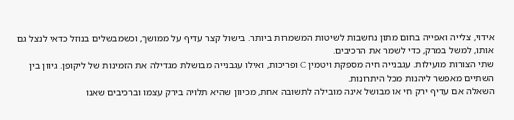אידוי, צלייה ואפייה בחום מתון נחשבות לשיטות המשמרות ביותר. בישול קצר עדיף על ממושך, וכשמבשלים בנוזל כדאי לנצל גם אותו, למשל במרק, כדי לשמר את הרכיבים.
שתי הצורות מועילות. עגבנייה חיה מספקת ויטמין C ופריכות, ואילו עגבנייה מבושלת מגדילה את הזמינות של ליקופן. גיוון בין השתיים מאפשר ליהנות מכל היתרונות.
השאלה אם עדיף ירק חי או מבושל אינה מובילה לתשובה אחת, מכיוון שהיא תלויה בירק עצמו וברכיבים שאנו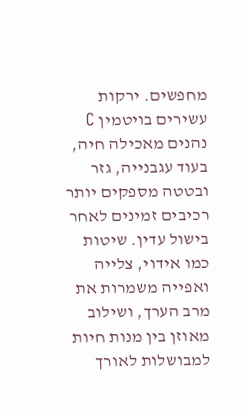מחפשים. ירקות עשירים בויטמין C נהנים מאכילה חיה, בעוד עגבנייה, גזר ובטטה מספקים יותר רכיבים זמינים לאחר בישול עדין. שיטות כמו אידוי, צלייה ואפייה משמרות את מרב הערך, ושילוב מאוזן בין מנות חיות למבושלות לאורך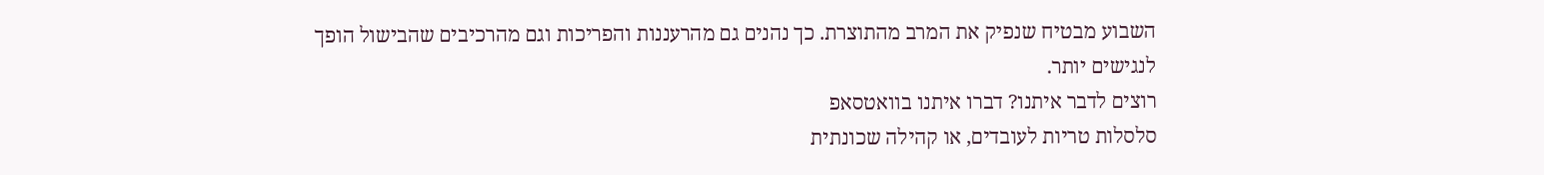השבוע מבטיח שנפיק את המרב מהתוצרת. כך נהנים גם מהרעננות והפריכות וגם מהרכיבים שהבישול הופך לנגישים יותר.
רוצים לדבר איתנו? דברו איתנו בוואטסאפ
סלסלות טריות לעובדים, או קהילה שכונתית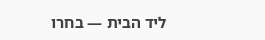ליד הבית — בחרו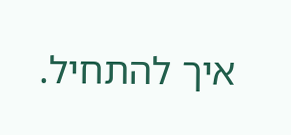איך להתחיל.